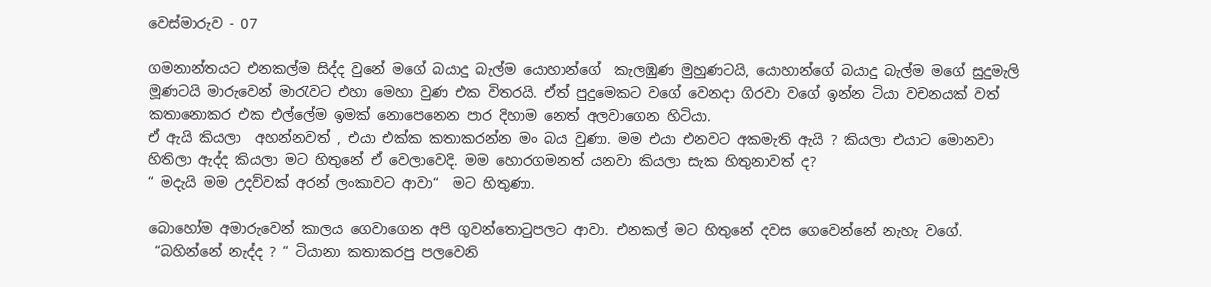වෙස්මාරුව - 07

ගමනාන්තයට එනකල්ම සිද්ද වුනේ මගේ බයාදු බැල්ම යොහාන්ගේ  කැලඹුණ මුහුණටයි, යොහාන්ගේ බයාදු බැල්ම මගේ සුදුමැලි මූණටයි මාරුවෙන් මාරැවට එහා මෙහා වුණ එක විතරයි. ඒත් පුදුමෙකට වගේ වෙනදා ගිරවා වගේ ඉන්න ටියා වචනයක් වත් කතානොකර එක එල්ලේම ඉමක් නොපෙනෙන පාර දිහාම නෙත් අලවාගෙන හිටියා.
ඒ ඇයි කියලා  අහන්නවත් , එයා එක්ක කතාකරන්න මං බය වුණා. මම එයා එනවට අකමැති ඇයි ? කියලා එයාට මොනවා හිතිලා ඇද්ද කියලා මට හිතුනේ ඒ වෙලාවෙදි. මම හොරගමනත් යනවා කියලා සැක හිතුනාවත් ද?
“ මදැයි මම උදව්වක් අරන් ලංකාවට ආවා“  මට හිතුණා.

බොහෝම අමාරුවෙන් කාලය ගෙවාගෙන අපි ගුවන්තොටුපලට ආවා. එනකල් මට හිතුනේ දවස ගෙවෙන්නේ නැහැ වගේ.
 “බහින්නේ නැද්ද ? “ ටියානා කතාකරපු පලවෙනි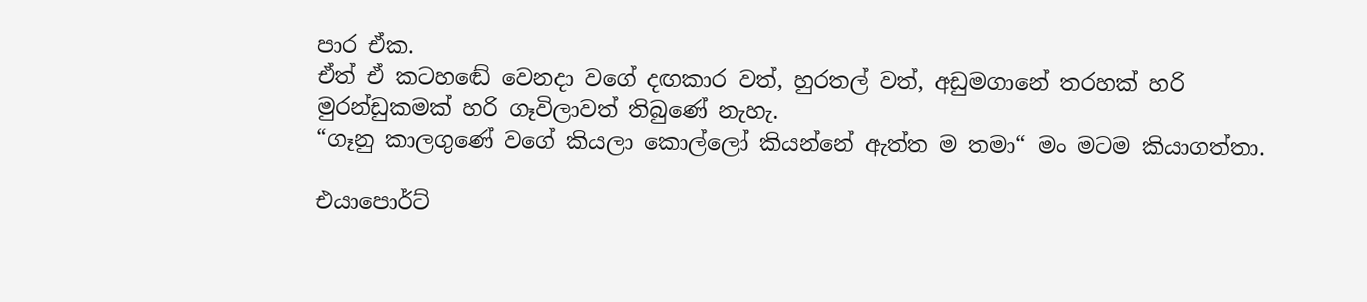පාර ඒක‍.
ඒත් ඒ කටහඬේ වෙනදා වගේ දඟකාර වත්, හුරතල් වත්, අඩුමගානේ තරහක් හරි මුරන්ඩුකමක් හරි ගෑවිලාවත් තිබුණේ නැහැ.
“ගෑනු කාලගුණේ වගේ කියලා කොල්ලෝ කියන්නේ ඇත්ත ම තමා“ මං මටම කියාගත්තා.

එයාපොර්ට්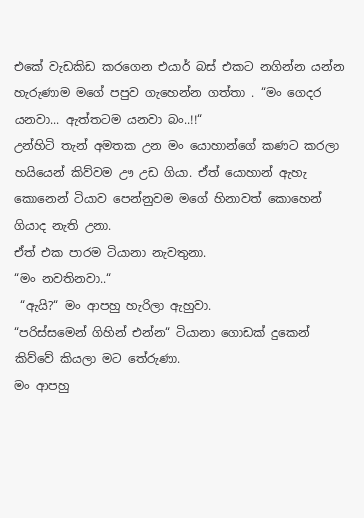එකේ වැඩකිඩ කරගෙන එයාර් බස් එකට නගින්න යන්න හැරුණාම මගේ පපුව ගැහෙන්න ගත්තා . “මං ගෙදර යනවා... ඇත්තටම යනවා බං..!!“
උන්හිටි තැන් අමතක උන මං යොහාන්ගේ කණට කරලා හයියෙන් කිව්වම ඌ උඩ ගියා. ඒත් යොහාන් ඇහැ කොනෙන් ටියාව පෙන්නුවම මගේ හිනාවත් කොහෙන් ගියාද නැති උනා.
ඒත් එක පාරම ටියානා නැවතුනා.
“මං නවතිනවා..“
 “ඇයි?“ මං ආපහු හැරිලා ඇහුවා.
“පරිස්සමෙන් ගිහින් එන්න“ ටියානා ගොඩක් දුකෙන් කිව්වේ කියලා මට තේරුණා.
මං ආපහු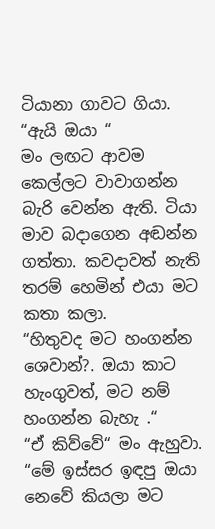ටියානා ගාවට ගියා. “ඇයි ඔයා “
මං ලඟට ආවම කෙල්ලට වාවාගන්න බැරි වෙන්න ඇති. ටියා මාව බදාගෙන අඬන්න ගත්තා. කවදාවත් නැති තරම් හෙමින් එයා මට කතා කලා.
“හිතුවද මට හංගන්න ශෙවාන්?. ඔයා කාට හැංගුවත්, මට නම් හංගන්න බැහැ .“
“ඒ කිව්වේ“ මං ඇහුවා.
“මේ ඉස්සර ඉඳපු ඔයා නෙවේ කියලා මට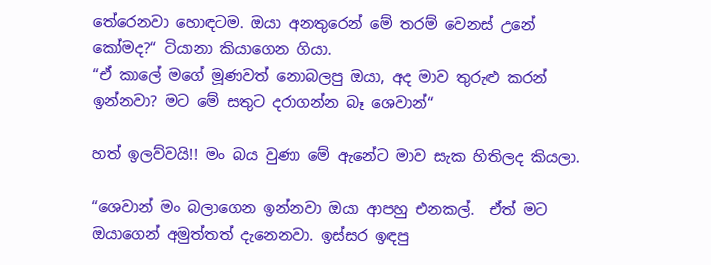තේරෙනවා හොඳටම. ඔයා අනතුරෙන් මේ තරම් වෙනස් උනේ කෝමද?“ ටියානා කියාගෙන ගියා.
“ඒ කාලේ මගේ මූණවත් නොබලපු ඔයා, අද මාව තුරුළු කරන් ඉන්නවා? මට මේ සතුට දරාගන්න බෑ ශෙවාන්“

හත් ඉලව්වයි!! මං බය වුණා මේ ඇනේට මාව සැක හිතිලද කියලා.

“ශෙවාන් මං බලාගෙන ඉන්නවා ඔයා ආපහු එනකල්.  ඒත් මට ඔයාගෙන් අමුත්තත් දැනෙනවා. ඉස්සර ඉඳපු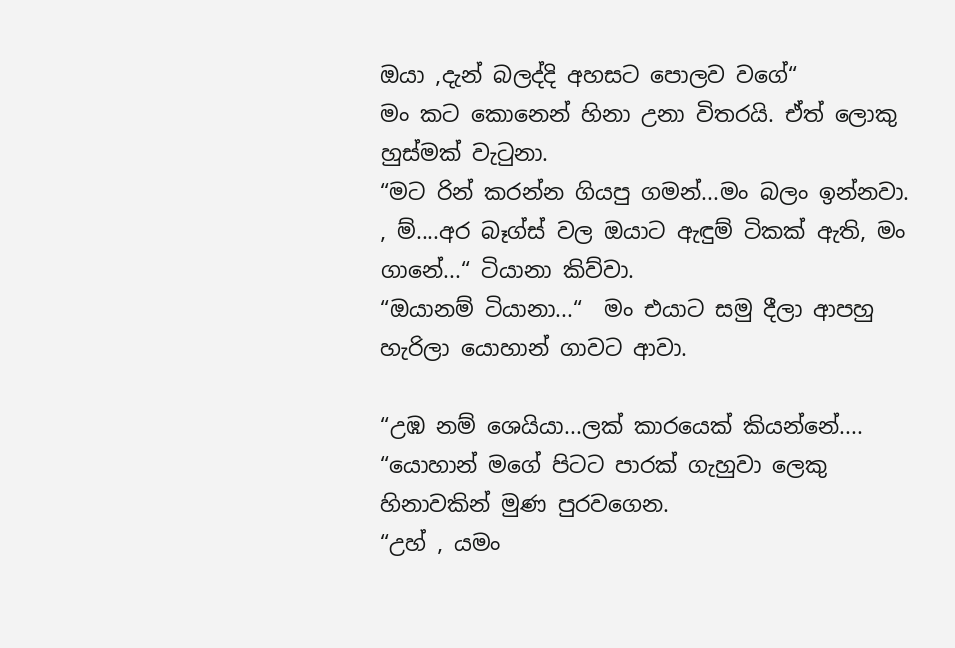ඔයා ,දැන් බලද්දි අහසට පොලව වගේ“
මං කට කොනෙන් හිනා උනා විතරයි. ඒත් ලොකු හුස්මක් වැටුනා.
“මට රින් කරන්න ගියපු ගමන්...මං බලං ඉන්නවා. , ම්....අර බෑග්ස් වල ඔයාට ඇඳුම් ටිකක් ඇති, මං ගානේ...“ ටියානා කිව්වා.
“ඔයානම් ටියානා...“  මං එයාට සමු දීලා ආපහු හැරිලා යොහාන් ගාවට ආවා.

“උඹ නම් ශෙයියා...ලක් කාරයෙක් කියන්නේ.... “යොහාන් මගේ පිටට පාරක් ගැහුවා ලෙකු හිනාවකින් මුණ පුරවගෙන.
“උහ් , යමං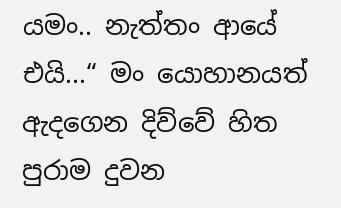යමං.. නැත්තං ආයේ එයි...“ මං යොහානයත් ඇදගෙන දිව්වේ හිත පුරාම දුවන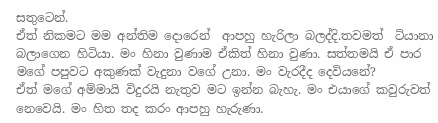සතුටෙන්.
ඒත් නිකමට මම අන්තිම දොරෙන්  ආපහු හැරිලා බලද්දි.තවමත්  ටියානා බලාගෙන හිටියා. මං හිනා වුණාම ඒකිත් හිනා වුණා. සත්තමයි ඒ පාර මගේ පපුවට අකුණක් වැදුනා වගේ උනා. මං වැරදීද දෙවියනේ?
ඒත් මගේ අම්මායි විදුරයි නැතුව මට ඉන්න බැහැ. මං එයාගේ කවුරුවත් නෙවෙයි. මං හිත තද කරං ආපහු හැරුණා.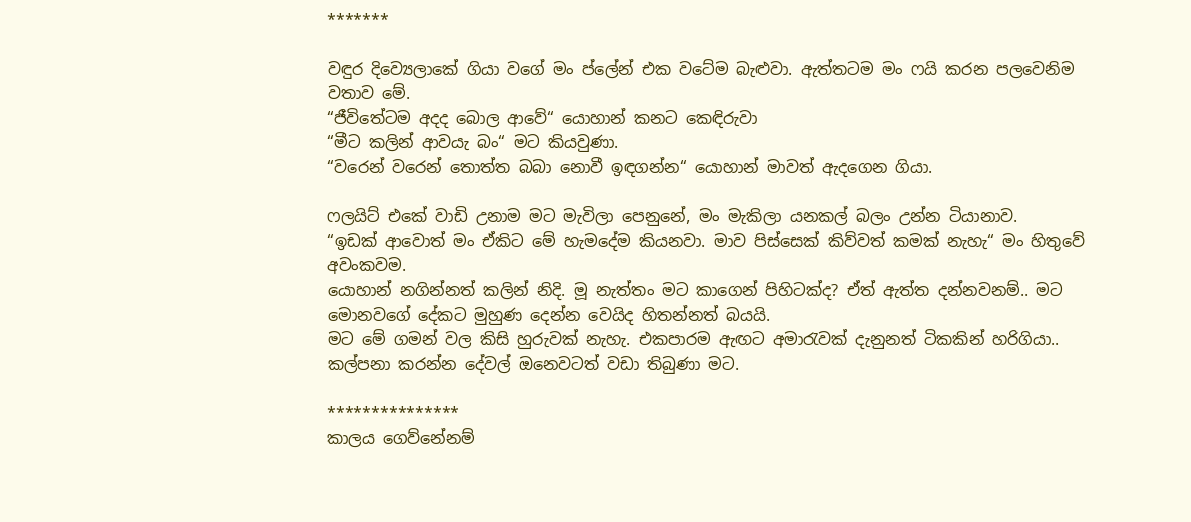*******

වඳුර දිව්‍යෙලාකේ ගියා වගේ මං ප්ලේන් එක වටේම බැළුවා. ඇත්තටම මං ෆයි කරන පලවෙනිම වතාව මේ.
“ජීවිතේටම අදද බොල ආවේ“ යොහාන් කනට කෙඳිරුවා
“මීට කලින් ආවයැ බං“ මට කියවුණා.
“වරෙන් වරෙන් තොත්ත බබා නොවී ඉඳගන්න“ යොහාන් මාවත් ඇදගෙන ගියා.

ෆලයිට් එකේ වාඩි උනාම මට මැවිලා පෙනුනේ, මං මැකිලා යනකල් බලං උන්න ටියානාව.
“ඉඩක් ආවොත් මං ඒකිට මේ හැමදේම කියනවා. මාව පිස්සෙක් කිව්වත් කමක් නැහැ“ මං හිතුවේ අවංකවම.
යොහාන් නගින්නත් කලින් නිදි. මූ නැත්තං මට කාගෙන් පිහිටක්ද? ඒත් ඇත්ත දන්නවනම්.. මට මොනවගේ දේකට මුහුණ දෙන්න වෙයිද හිතන්නත් බයයි.
මට මේ ගමන් වල කිසි හුරුවක් නැහැ. එකපාරම ඇඟට අමාරැවක් දැනුනත් ටිකකින් හරිගියා.. කල්පනා කරන්න දේවල් ඔනෙවටත් වඩා තිබුණා මට.

***************
කාලය ගෙව්නේනම්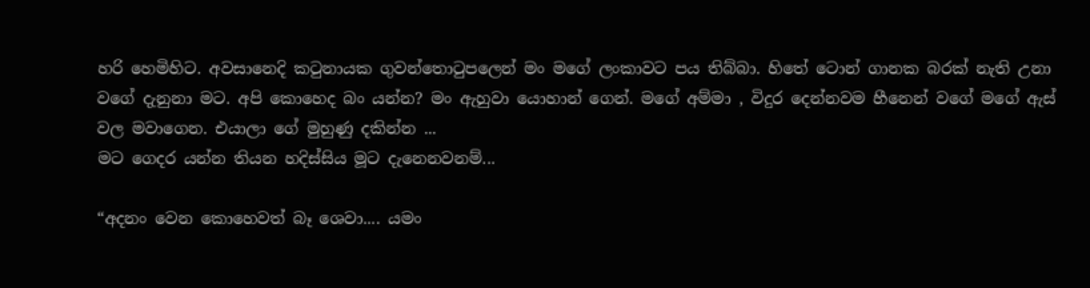හරි හෙමිහිට. අවසානෙදි කටුනායක ගුවන්තොටුපලෙන් මං මගේ ලංකාවට පය තිබ්බා. හිතේ ටොන් ගානක බරක් නැති උනා වගේ දැනුනා මට. අපි කොහෙද බං යන්න? මං ඇහුවා යොහාන් ගෙන්. මගේ අම්මා , විදුර දෙන්නවම හීනෙන් වගේ මගේ ඇස් වල මවාගෙන. එයාලා ගේ මුහුණු දකින්න ...
මට ගෙදර යන්න තියන හදිස්සිය මූට දැනෙනවනම්...

“අදනං වෙන කොහෙවත් බෑ ශෙවා.... යමං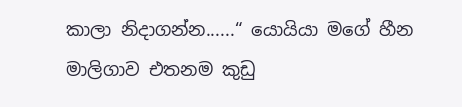කාලා නිදාගන්න......“ යොයියා මගේ හීන මාලිගාව එතනම කුඩු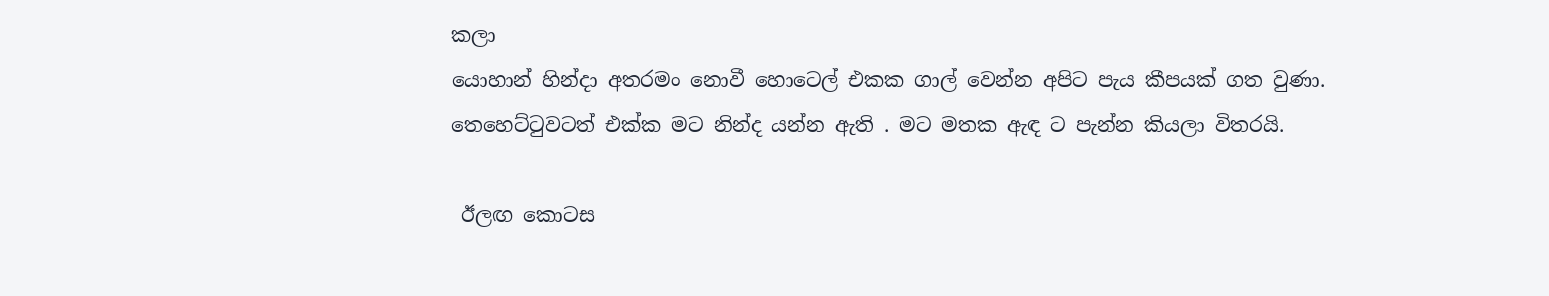කලා
යොහාන් හින්දා අතරමං නොවී හොටෙල් එකක ගාල් වෙන්න අපිට පැය කීපයක් ගත වුණා.
තෙහෙට්ටුවටත් එක්ක මට නින්ද යන්න ඇති . මට මතක ඇඳ ට පැන්න කියලා විතරයි.

 ඊලඟ කොටස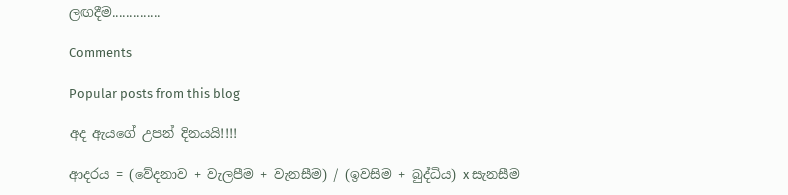ලඟදීම..............

Comments

Popular posts from this blog

අද ඇයගේ උපන් දිනයයි!!!!

ආදරය = (වේදනාව + වැලපීම + වැනසීම) / (ඉවසිම + බුද්ධිය) x සැනසීම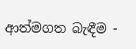ආත්මගත බැඳීම -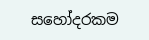සහෝදරකම